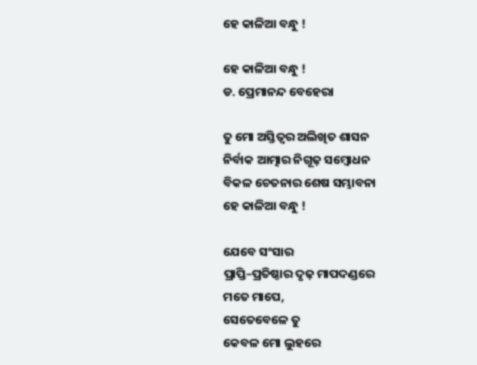ହେ କାଳିଆ ବନ୍ଧୁ !

ହେ କାଳିଆ ବନ୍ଧୁ !
ଡ. ପ୍ରେମାନନ୍ଦ ବେହେରା

ତୁ ମୋ ଅସ୍ତିତ୍ୱର ଅଲିଖିତ ଶାସନ
ନିର୍ବାକ ଆତ୍ମାର ନିଗୂଢ଼ ସମ୍ବୋଧନ
ବିକଳ ଚେତନାର ଶେଷ ସମ୍ଭାବନା
ହେ କାଳିଆ ବନ୍ଧୁ !

ଯେବେ ସଂସାର
ପ୍ରାପ୍ତି–ପ୍ରତିଷ୍ଠାର ଦୃଢ଼ ମାପଦଣ୍ଡରେ
ମତେ ମାପେ,
ସେତେବେଳେ ତୁ
କେବଳ ମୋ ଲୁହରେ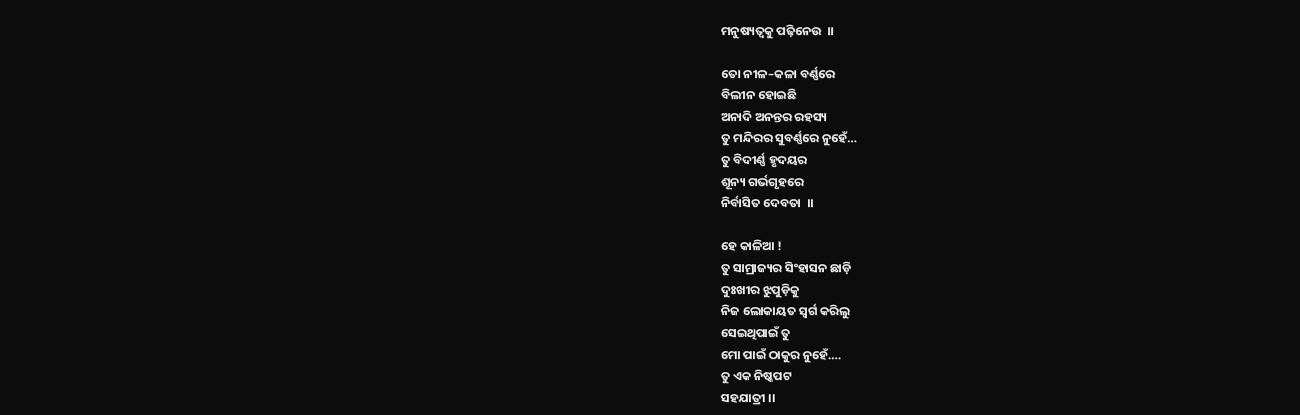ମନୁଷ୍ୟତ୍ୱକୁ ପଢ଼ିନେଉ  ।।

ତୋ ନୀଳ–କଳା ବର୍ଣ୍ଣରେ
ବିଲୀନ ହୋଇଛି
ଅନାଦି ଅନନ୍ତର ରହସ୍ୟ
ତୁ ମନ୍ଦିରର ସୁବର୍ଣ୍ଣରେ ନୁହେଁ…
ତୁ ବିଦୀର୍ଣ୍ଣ ହୃଦୟର
ଶୂନ୍ୟ ଗର୍ଭଗୃହରେ
ନିର୍ବାସିତ ଦେବତା  ।।

ହେ କାଳିଆ !
ତୁ ସାମ୍ରାଜ୍ୟର ସିଂହାସନ ଛାଡ଼ି
ଦୁଃଖୀର ଝୁପୁଡ଼ିକୁ
ନିଜ ଲୋକାୟତ ସ୍ୱର୍ଗ କରିଲୁ
ସେଇଥିପାଇଁ ତୁ
ମୋ ପାଇଁ ଠାକୁର ନୁହେଁ….
ତୁ ଏକ ନିଷ୍କପଟ
ସହଯାତ୍ରୀ ।।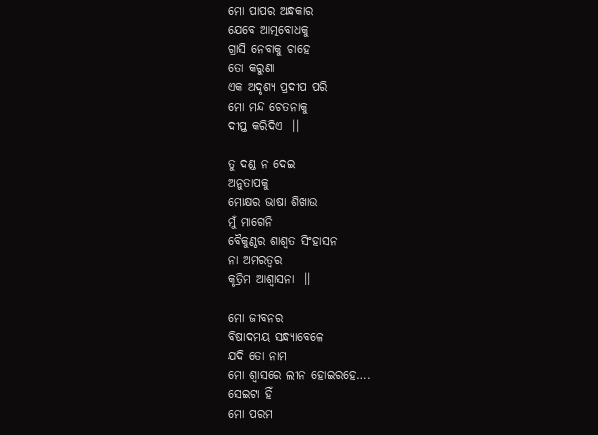ମୋ ପାପର ଅନ୍ଧକାର
ଯେବେ ଆତ୍ମବୋଧକୁ
ଗ୍ରାସି ନେବାକୁ ଚାହେ
ତୋ କରୁଣା
ଏକ ଅଦୃଶ୍ୟ ପ୍ରଦୀପ ପରି
ମୋ ମନ୍ଦ ଚେତନାକୁ
ଦୀପ୍ତ କରିଦିଏ  ।।

ତୁ ଦଣ୍ଡ ନ ଦେଇ
ଅନୁତାପକୁ
ମୋକ୍ଷର ଭାଷା ଶିଖାଉ
ମୁଁ ମାଗେନି
ବୈକୁଣ୍ଠର ଶାଶ୍ୱତ ସିଂହାସନ
ନା ଅମରତ୍ୱର
କୃତ୍ରିମ ଆଶ୍ୱାସନା  ।।

ମୋ ଜୀବନର
ବିଷାଦମୟ ସନ୍ଧ୍ୟାବେଳେ
ଯଦି ତୋ ନାମ
ମୋ ଶ୍ୱାସରେ ଲୀନ ହୋଇରହେ….
ସେଇଟା ହିଁ
ମୋ ପରମ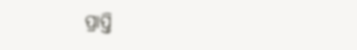ପ୍ରାପ୍ତି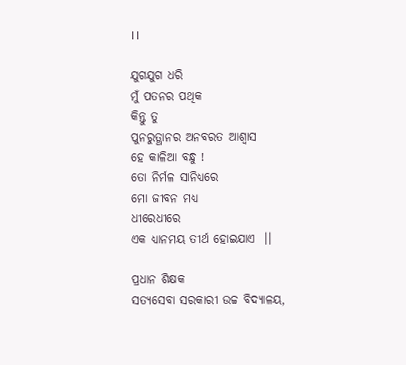।।

ଯୁଗଯୁଗ ଧରି
ମୁଁ ପତନର ପଥିକ
କିନ୍ତୁ ତୁ
ପୁନରୁତ୍ଥାନର ଅନବରତ ଆଶ୍ୱାସ
ହେ କାଳିଆ ବନ୍ଧୁ !
ତୋ ନିର୍ମଳ ସାନିଧ୍ୟରେ
ମୋ ଜୀବନ ମଧ୍ୟ
ଧୀରେଧୀରେ
ଏକ ଧ୍ୟାନମୟ ତୀର୍ଥ ହୋଇଯାଏ  ।।

ପ୍ରଧାନ ଶିକ୍ଷକ
ସତ୍ୟସେବା ସରକାରୀ ଉଚ୍ଚ ବିଦ୍ୟାଳୟ,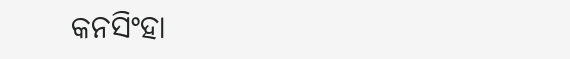କନସିଂହା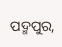ପଦ୍ମପୁର,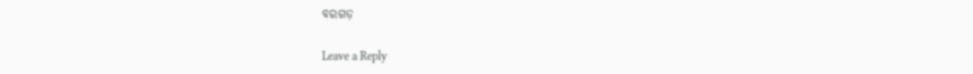ବରଗଡ଼

Leave a Reply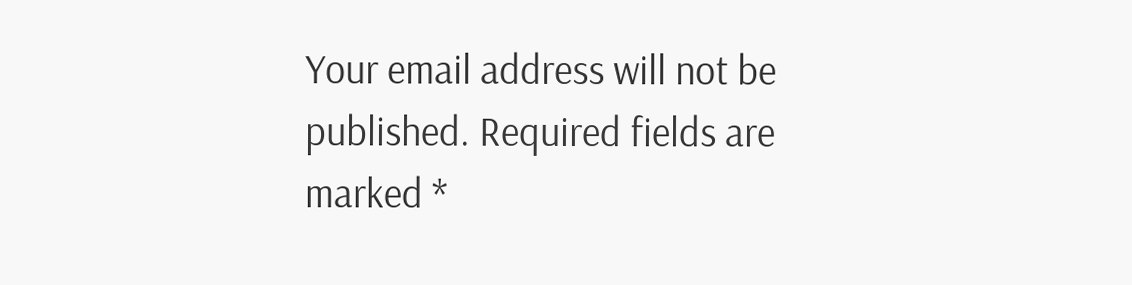Your email address will not be published. Required fields are marked *